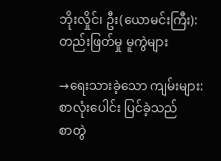ဘိုးလှိုင်၊ ဦး(ယောမင်းကြီး): တည်းဖြတ်မှု မူကွဲများ

→ရေးသားခဲ့သော ကျမ်းများ: စာလုံးပေါင်း ပြင်ခဲ့သည်
စာတွဲ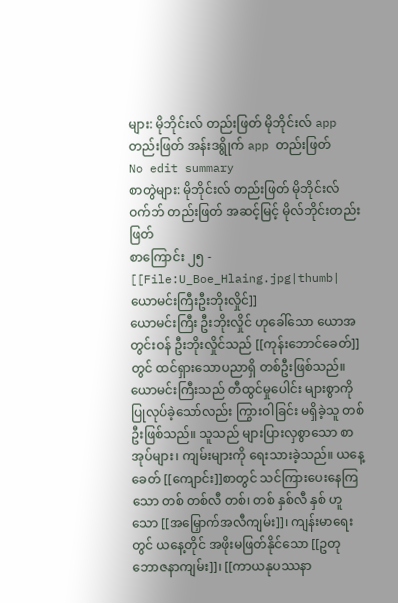များ: မိုဘိုင်းလ် တည်းဖြတ် မိုဘိုင်းလ် app တည်းဖြတ် အန်းဒရွိုက် app တည်းဖြတ်
No edit summary
စာတွဲများ: မိုဘိုင်းလ် တည်းဖြတ် မိုဘိုင်းလ် ဝက်ဘ် တည်းဖြတ် အဆင့်မြင့် မိုလ်ဘိုင်းတည်းဖြတ်
စာကြောင်း ၂၅ -
[[File:U_Boe_Hlaing.jpg|thumb|ယောမင်းကြီးဦးဘိုးလှိုင်]]
ယောမင်းကြီး ဦးဘိုးလှိုင် ဟုခေါ်သော ယောအတွင်းဝန် ဦးဘိုးလှိုင်သည် [[ကုန်းဘောင်ခေတ်]]တွင် ထင်ရှားသောပညာရှိ တစ်ဦးဖြစ်သည်။ ယောမင်းကြီးသည် တီထွင်မှုပေါင်း များစွာကို ပြုလုပ်ခဲ့သော်လည်း ကြွားဝါခြင်း မရှိခဲ့သူ တစ်ဦးဖြစ်သည်။ သူသည် များပြားလှစွာသော စာအုပ်များ၊ ကျမ်းများကို ရေးသားခဲ့သည်။ ယနေ့ခေတ် [[ကျောင်း]]စာတွင် သင်ကြားပေးနေကြသော တစ် တစ်လီ တစ်၊ တစ် နှစ်လီ နှစ် ဟူသော [[အမြှောက်အလီကျမ်း]]၊ ကျန်းမာရေးတွင် ယနေ့တိုင် အဖိုးမဖြတ်နိုင်သော [[ဥတုဘောဇနာကျမ်း]]၊ [[ကာယနုပဿနာ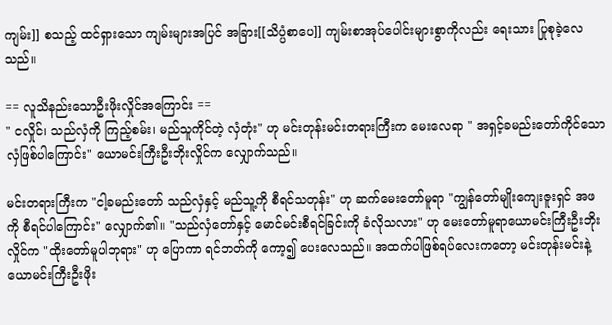ကျမ်း]] စသည့် ထင်ရှားသော ကျမ်းများအပြင် အခြား[[သိပ္ပံစာပေ]] ကျမ်းစာအုပ်ပေါင်းများစွာကိုလည်း ရေးသား ပြုစုခဲ့လေသည်။

== လူသိနည်းသောဦးဖိုးလှိုင်အကြောင်း ==
" ငလှိုင်၊ သည်လှံကို ကြည့်စမ်း၊ မည်သူကိုင်တဲ့ လှံတုံး" ဟု မင်းတုန်းမင်းတရားကြီးက မေးလေရာ " အရှင့်ခမည်းတော်ကိုင်သောလှံဖြစ်ပါကြောင်း" ယောမင်းကြီးဦးဘိုးလှိုင်က လျှောက်သည်။

မင်းတရားကြီးက "ငါ့ခမည်းတော် သည်လှံနှင့် မည်သူ့ကို စီရင်သတုန်း" ဟု ဆက်မေးတော်မူရာ "ကျွန်တော်မျိုးကျေးဇူးရှင် အဖကို စီရင်ပါကြောင်း" လျှောက်၏။ "သည်လှံတော်နှင့် မောင်မင်းစီရင်ခြင်းကို ခံလိုသလား" ဟု မေးတော်မူရာယောမင်းကြီးဦးဘိုးလှိုင်က "ထိုးတော်မူပါဘုရား" ဟု ပြောကာ ရင်ဘတ်ကို ကော့၍ ပေးလေသည်။ အထက်ပါဖြစ်ရပ်လေးကတော့ မင်းတုန်းမင်းနဲ့ ယောမင်းကြီးဦးဖိုး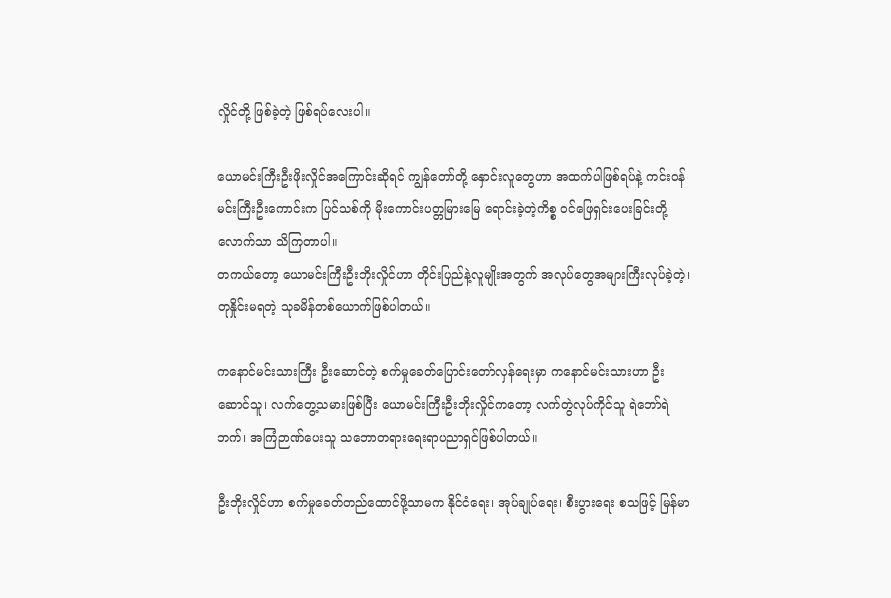လှိုင်တို့ ဖြစ်ခဲ့တဲ့ ဖြစ်ရပ်လေးပါ။

ယောမင်းကြီးဦးဖိုးလှိုင်အကြောင်းဆိုရင် ကျွန်တော်တို့ နှောင်းလူတွေဟာ အထက်ပါဖြစ်ရပ်နဲ့ ကင်းဝန်မင်းကြီးဦးကောင်းက ပြင်သစ်ကို မိုးကောင်းပတ္တမြားမြေ ရောင်းခဲ့တဲ့ကိစ္စ ဝင်ဖြေရှင်းပေးခြင်းတို့လောက်သာ သိကြတာပါ။
တကယ်တော့ ယောမင်းကြီးဦးဘိုးလှိုင်ဟာ တိုင်းပြည်နဲ့လူမျိုးအတွက် အလုပ်တွေအများကြီးလုပ်ခဲ့တဲ့၊ တုနှိုင်းမရတဲ့ သုခမိန်တစ်ယောက်ဖြစ်ပါတယ်။

ကနောင်မင်းသားကြီး ဦးဆောင်တဲ့ စက်မှုခေတ်ပြောင်းတော်လှန်ရေးမှာ ကနောင်မင်းသားဟာ ဦးဆောင်သူ၊ လက်တွေ့သမားဖြစ်ပြီး ယောမင်းကြီးဦးဘိုးလှိုင်ကတော့ လက်တွဲလုပ်ကိုင်သူ ရဲဘော်ရဲဘက်၊ အကြံဉာဏ်ပေးသူ သဘောတရားရေးရာပညာရှင်ဖြစ်ပါတယ်။

ဦးဘိုးလှိုင်ဟာ စက်မှုခေတ်တည်ထောင်ဖို့သာမက နိုင်ငံရေး၊ အုပ်ချုပ်ရေး၊ စီးပွားရေး စသဖြင့် မြန်မာ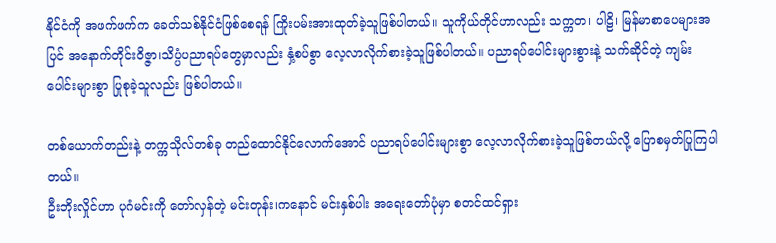နိုင်ငံကို အဖက်ဖက်က ခေတ်သစ်နိုင်ငံဖြစ်စေရန် ကြိုးပမ်းအားထုတ်ခဲ့သူဖြစ်ပါတယ်။ သူကိုယ်တိုင်ဟာလည်း သက္ကတ၊ ပါဠိ၊ မြန်မာစာပေများအပြင် အနောက်တိုင်းဝိဇ္ဇာ၊သိပ္ပံပညာရပ်တွေမှာလည်း နှံ့စပ်စွာ လေ့လာလိုက်စားခဲ့သူဖြစ်ပါတယ်။ ပညာရပ်ပေါင်းများစွားနဲ့ သက်ဆိုင်တဲ့ ကျမ်းပေါင်းများစွာ ပြုစုခဲ့သူလည်း ဖြစ်ပါတယ်။

တစ်ယောက်တည်းနဲ့ တက္ကသိုလ်တစ်ခု တည်ထောင်နိုင်လောက်အောင် ပညာရပ်ပေါင်းများစွာ လေ့လာလိုက်စားခဲ့သူဖြစ်တယ်လို့ ပြောစမှတ်ပြုကြပါတယ်။
ဦးဘိုးလှိုင်ဟာ ပုဂံမင်းကို တော်လှန်တဲ့ မင်းတုန်း၊ကနောင် မင်းနှစ်ပါး အရေးတော်ပုံမှာ စတင်ထင်ရှား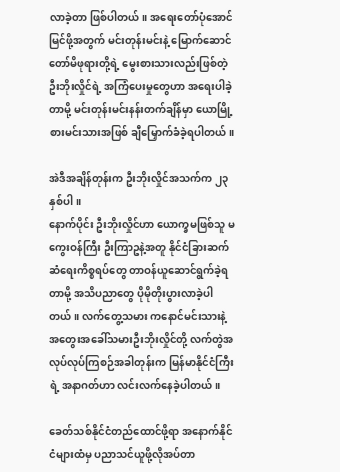လာခဲ့တာ ဖြစ်ပါတယ်။ အရေးတော်ပုံအောင်မြင်ဖို့အတွက် မင်းတုန်းမင်းနဲ့ မြောက်ဆောင်တော်မိဖုရားတို့ရဲ့ မွေးစားသားလည်းဖြစ်တဲ့ ဦးဘိုးလှိုင်ရဲ့ အကြံပေးမှုတွေဟာ အရေးပါခဲ့တာမို့ မင်းတုန်းမင်းနန်းတက်ချိန်မှာ ယောမြို့စားမင်းသားအဖြစ် ချီမြှောက်ခံခဲ့ရပါတယ်။

အဲဒီအချိန်တုန်းက ဦးဘိုးလှိုင်အသက်က ၂၃နှစ်ပါ။
နောက်ပိုင်း ဦးဘိုးလှိုင်ဟာ ယောက္ခမဖြစ်သူ မကွေးဝန်ကြီး ဦးကြာဥနဲ့အတူ နိုင်ငံခြားဆက်ဆံရေးကိစ္စရပ်တွေ တာဝန်ယူဆောင်ရွက်ခဲ့ရတာမို့ အသိပညာတွေ ပိုမိုတိုးပွားလာခဲ့ပါတယ်။ လက်တွေ့သမား ကနောင်မင်းသားနဲ့ အတွေးအခေါ်သမားဦးဘိုးလှိုင်တို့ လက်တွဲအလုပ်လုပ်ကြစဉ်အခါတုန်းက မြန်မာနိုင်ငံကြီးရဲ့ အနာဂတ်ဟာ လင်းလက်နေခဲ့ပါတယ်။

ခေတ်သစ်နိုင်ငံတည်ထောင်ဖို့ရာ အနောက်နိုင်ငံများထံမှ ပညာသင်ယူဖို့လိုအပ်တာ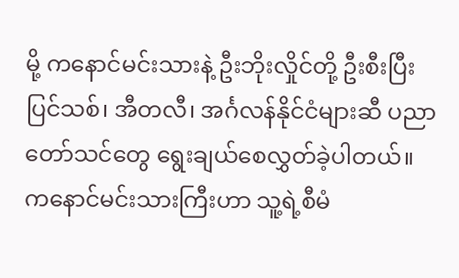မို့ ကနောင်မင်းသားနဲ့ ဦးဘိုးလှိုင်တို့ ဦးစီးပြီး ပြင်သစ်၊ အီတလီ၊ အင်္ဂလန်နိုင်ငံများဆီ ပညာတော်သင်တွေ ရွေးချယ်စေလွှတ်ခဲ့ပါတယ်။ ကနောင်မင်းသားကြီးဟာ သူ့ရဲ့စီမံ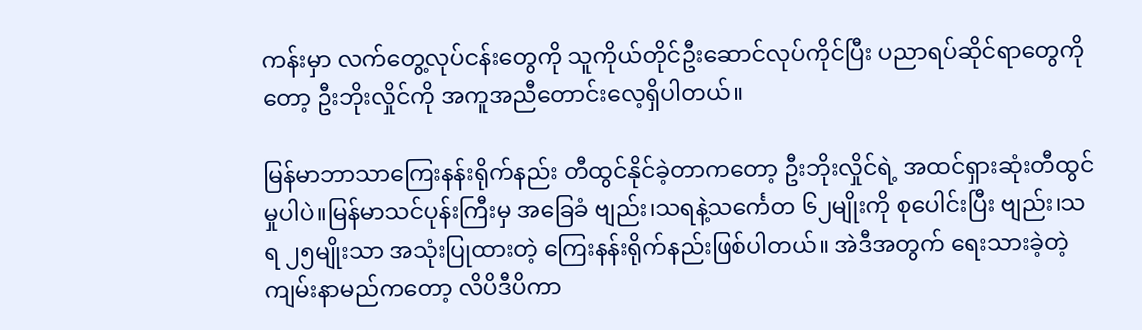ကန်းမှာ လက်တွေ့လုပ်ငန်းတွေကို သူကိုယ်တိုင်ဦးဆောင်လုပ်ကိုင်ပြီး ပညာရပ်ဆိုင်ရာတွေကိုတော့ ဦးဘိုးလှိုင်ကို အကူအညီတောင်းလေ့ရှိပါတယ်။

မြန်မာဘာသာကြေးနန်းရိုက်နည်း တီထွင်နိုင်ခဲ့တာကတော့ ဦးဘိုးလှိုင်ရဲ့ အထင်ရှားဆုံးတီထွင်မှုပါပဲ။မြန်မာသင်ပုန်းကြီးမှ အခြေခံ ဗျည်း၊သရနဲ့သင်္ကေတ ၆၂မျိုးကို စုပေါင်းပြီး ဗျည်း၊သရ ၂၅မျိုးသာ အသုံးပြုထားတဲ့ ကြေးနန်းရိုက်နည်းဖြစ်ပါတယ်။ အဲဒီအတွက် ရေးသားခဲ့တဲ့ ကျမ်းနာမည်ကတော့ လိပိဒီပိကာ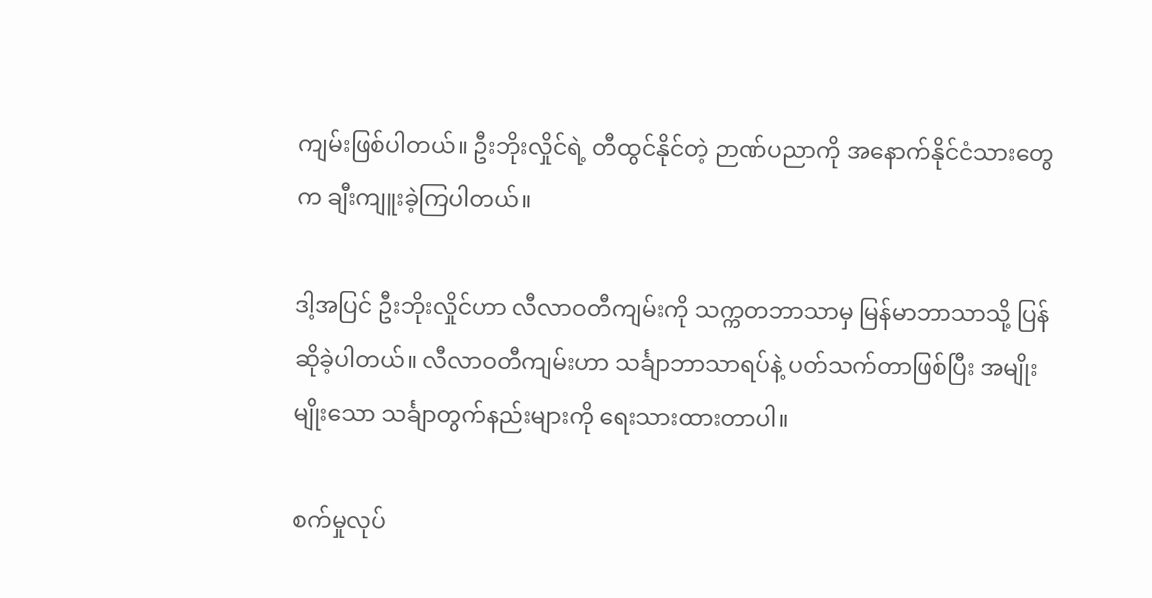ကျမ်းဖြစ်ပါတယ်။ ဦးဘိုးလှိုင်ရဲ့ တီထွင်နိုင်တဲ့ ဉာဏ်ပညာကို အနောက်နိုင်ငံသားတွေက ချီးကျူးခဲ့ကြပါတယ်။

ဒါ့အပြင် ဦးဘိုးလှိုင်ဟာ လီလာဝတီကျမ်းကို သက္ကတဘာသာမှ မြန်မာဘာသာသို့ ပြန်ဆိုခဲ့ပါတယ်။ လီလာဝတီကျမ်းဟာ သင်္ချာဘာသာရပ်နဲ့ ပတ်သက်တာဖြစ်ပြီး အမျိုးမျိုးသော သင်္ချာတွက်နည်းများကို ရေးသားထားတာပါ။

စက်မှုလုပ်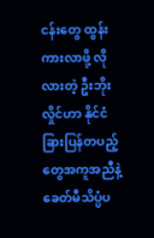ငန်းတွေ ထွန်းကားလာဖို့ လိုလားတဲ့ ဦးဘိုးလှိုင်ဟာ နိုင်ငံခြားပြန်တပည့်တွေအကူအညီနဲ့ ခေတ်မီသိပ္ပံပ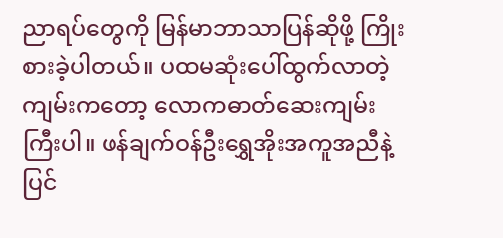ညာရပ်တွေကို မြန်မာဘာသာပြန်ဆိုဖို့ ကြိုးစားခဲ့ပါတယ်။ ပထမဆုံးပေါ်ထွက်လာတဲ့ကျမ်းကတော့ လောကဓာတ်ဆေးကျမ်းကြီးပါ။ ဖန်ချက်ဝန်ဦးရွှေအိုးအကူအညီနဲ့ ပြင်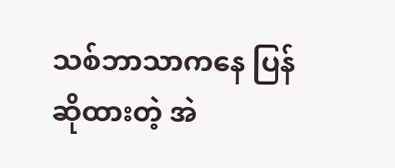သစ်ဘာသာကနေ ပြန်ဆိုထားတဲ့ အဲ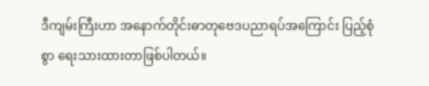ဒီကျမ်းကြီးဟာ အနောက်တိုင်းဓာတုဗေဒပညာရပ်အကြောင်း ပြည့်စုံစွာ ရေးသားထားတာဖြစ်ပါတယ်။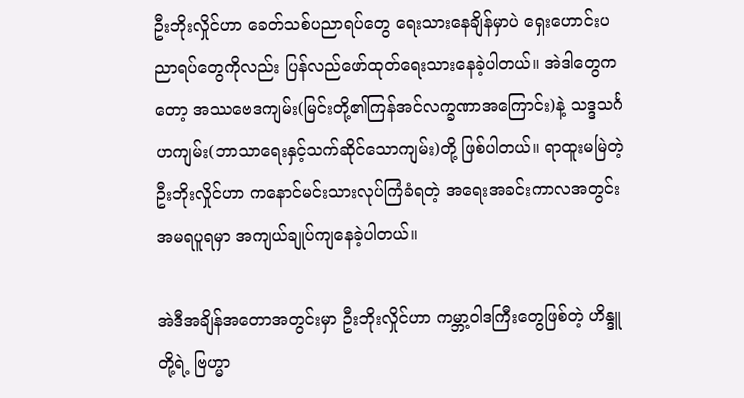ဦးဘိုးလှိုင်ဟာ ခေတ်သစ်ပညာရပ်တွေ ရေးသားနေချိန်မှာပဲ ရှေးဟောင်းပညာရပ်တွေကိုလည်း ပြန်လည်ဖော်ထုတ်ရေးသားနေခဲ့ပါတယ်။ အဲဒါတွေကတော့ အဿဗေဒကျမ်း(မြင်းတို့၏ကြန်အင်လက္ခဏာအကြောင်း)နဲ့ သဒ္ဒသင်္ဂဟကျမ်း(ဘာသာရေးနှင့်သက်ဆိုင်သောကျမ်း)တို့ ဖြစ်ပါတယ်။ ရာထူးမမြဲတဲ့ဦးဘိုးလှိုင်ဟာ ကနောင်မင်းသားလုပ်ကြံခံရတဲ့ အရေးအခင်းကာလအတွင်း အမရပူရမှာ အကျယ်ချုပ်ကျနေခဲ့ပါတယ်။

အဲဒီအချိန်အတောအတွင်းမှာ ဦးဘိုးလှိုင်ဟာ ကမ္ဘာ့ဝါဒကြီးတွေဖြစ်တဲ့ ဟိန္ဒူတို့ရဲ့ ဗြဟ္မာ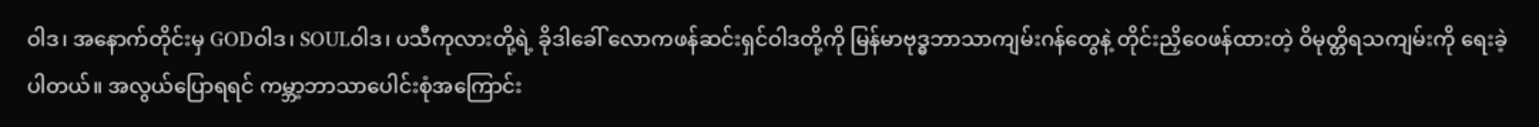ဝါဒ၊ အနောက်တိုင်းမှ GODဝါဒ၊ SOULဝါဒ၊ ပသီကုလားတို့ရဲ့ ခိုဒါခေါ် လောကဖန်ဆင်းရှင်ဝါဒတို့ကို မြန်မာဗုဒ္ဓဘာသာကျမ်းဂန်တွေနဲ့ တိုင်းညှိဝေဖန်ထားတဲ့ ဝိမုတ္တိရသကျမ်းကို ရေးခဲ့ပါတယ်။ အလွယ်ပြောရရင် ကမ္ဘာ့ဘာသာပေါင်းစုံအကြောင်း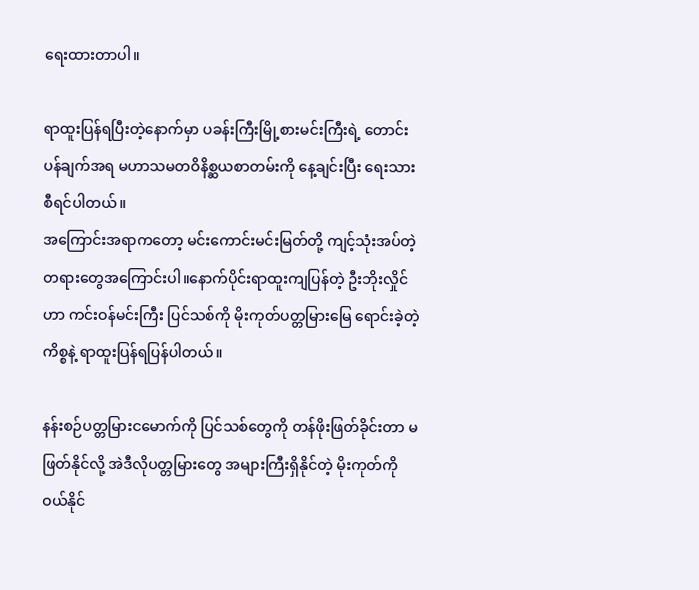ရေးထားတာပါ။

ရာထူးပြန်ရပြီးတဲ့နောက်မှာ ပခန်းကြီးမြို့စားမင်းကြီးရဲ့ တောင်းပန်ချက်အရ မဟာသမတဝိနိစ္ဆယစာတမ်းကို နေ့ချင်းပြီး ရေးသားစီရင်ပါတယ်။
အကြောင်းအရာကတော့ မင်းကောင်းမင်းမြတ်တို့ ကျင့်သုံးအပ်တဲ့ တရားတွေအကြောင်းပါ။နောက်ပိုင်းရာထူးကျပြန်တဲ့ ဦးဘိုးလှိုင်ဟာ ကင်းဝန်မင်းကြီး ပြင်သစ်ကို မိုးကုတ်ပတ္တမြားမြေ ရောင်းခဲ့တဲ့ ကိစ္စနဲ့ ရာထူးပြန်ရပြန်ပါတယ်။

နန်းစဉ်ပတ္တမြားငမောက်ကို ပြင်သစ်တွေကို တန်ဖိုးဖြတ်ခိုင်းတာ မဖြတ်နိုင်လို့ အဲဒီလိုပတ္တမြားတွေ အများကြီးရှိနိုင်တဲ့ မိုးကုတ်ကို ဝယ်နိုင်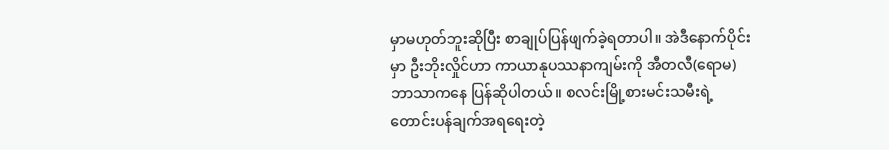မှာမဟုတ်ဘူးဆိုပြီး စာချုပ်ပြန်ဖျက်ခဲ့ရတာပါ။ အဲဒီနောက်ပိုင်းမှာ ဦးဘိုးလှိုင်ဟာ ကာယာနုပဿနာကျမ်းကို အီတလီ(ရောမ)ဘာသာကနေ ပြန်ဆိုပါတယ်။ စလင်းမြို့စားမင်းသမီးရဲ့ တောင်းပန်ချက်အရရေးတဲ့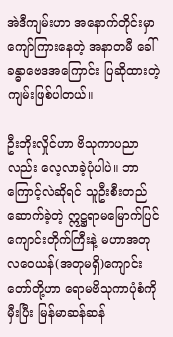အဲဒီကျမ်းဟာ အနောက်တိုင်းမှာ ကျော်ကြားနေတဲ့ အနာတမီ ခေါ် ခန္ဓာဗေဒအကြောင်း ပြဆိုထားတဲ့ ကျမ်းဖြစ်ပါတယ်။

ဦးဘိုးလှိုင်ဟာ ဗိသုကာပညာလည်း လေ့လာခဲ့ပုံပါပဲ။ ဘာကြောင့်လဲဆိုရင် သူဦးစီးတည်ဆောက်ခဲ့တဲ့ ဣဋ္ဌရာမမြောက်ပြင်ကျောင်းတိုက်ကြီးနဲ့ မဟာအတုလဝေယန်(အတုမရှိ)ကျောင်းတော်တို့ဟာ ရောမဗိသုကာပုံစံကိုမှီးပြီး မြန်မာဆန်ဆန်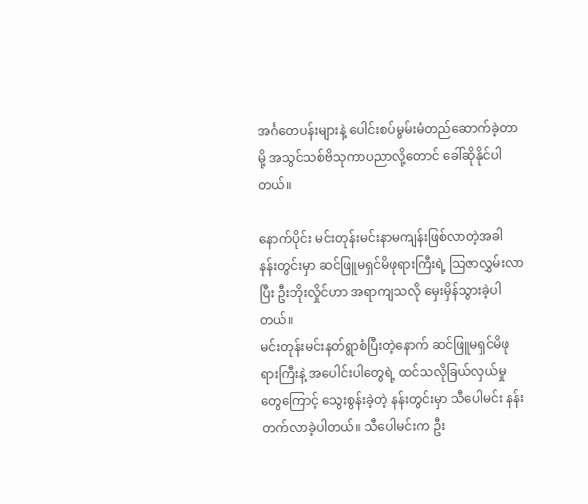အင်္ဂတေပန်းများနဲ့ ပေါင်းစပ်မွမ်းမံတည်ဆောက်ခဲ့တာမို့ အသွင်သစ်ဗိသုကာပညာလို့တောင် ခေါ်ဆိုနိုင်ပါတယ်။

နောက်ပိုင်း မင်းတုန်းမင်းနာမကျန်းဖြစ်လာတဲ့အခါ နန်းတွင်းမှာ ဆင်ဖြူမရှင်မိဖုရားကြီးရဲ့ သြဇာလွှမ်းလာပြီး ဦးဘိုးလှိုင်ဟာ အရာကျသလို မှေးမှိန်သွားခဲ့ပါတယ်။
မင်းတုန်းမင်းနတ်ရွာစံပြီးတဲ့နောက် ဆင်ဖြူမရှင်မိဖုရားကြီးနဲ့ အပေါင်းပါတွေရဲ့ ထင်သလိုခြယ်လှယ်မှုတွေကြောင့် သွေးစွန်းခဲ့တဲ့ နန်းတွင်းမှာ သီပေါမင်း နန်းတက်လာခဲ့ပါတယ်။ သီပေါမင်းက ဦး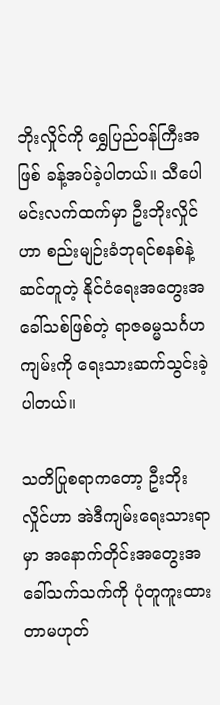ဘိုးလှိုင်ကို ရွှေပြည်ဝန်ကြီးအဖြစ် ခန့်အပ်ခဲ့ပါတယ်။ သီပေါမင်းလက်ထက်မှာ ဦးဘိုးလှိုင်ဟာ စည်းမျဉ်းခံဘုရင်စနစ်နဲ့ ဆင်တူတဲ့ နိုင်ငံရေးအတွေးအခေါ်သစ်ဖြစ်တဲ့ ရာဇဓမ္မသင်္ဂဟကျမ်းကို ရေးသားဆက်သွင်းခဲ့ပါတယ်။

သတိပြုစရာကတော့ ဦးဘိုးလှိုင်ဟာ အဲဒီကျမ်းရေးသားရာမှာ အနောက်တိုင်းအတွေးအခေါ်သက်သက်ကို ပုံတူကူးထားတာမဟုတ်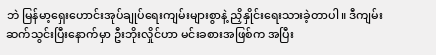ဘဲ မြန်မာ့ရှေးဟောင်းအုပ်ချုပ်ရေးကျမ်းများစွာနဲ့ ညှိနှိုင်းရေးသားခဲ့တာပါ။ ဒီကျမ်းဆက်သွင်းပြီးနောက်မှာ ဦးဘိုးလှိုင်ဟာ မင်းခစားအဖြစ်က အပြီး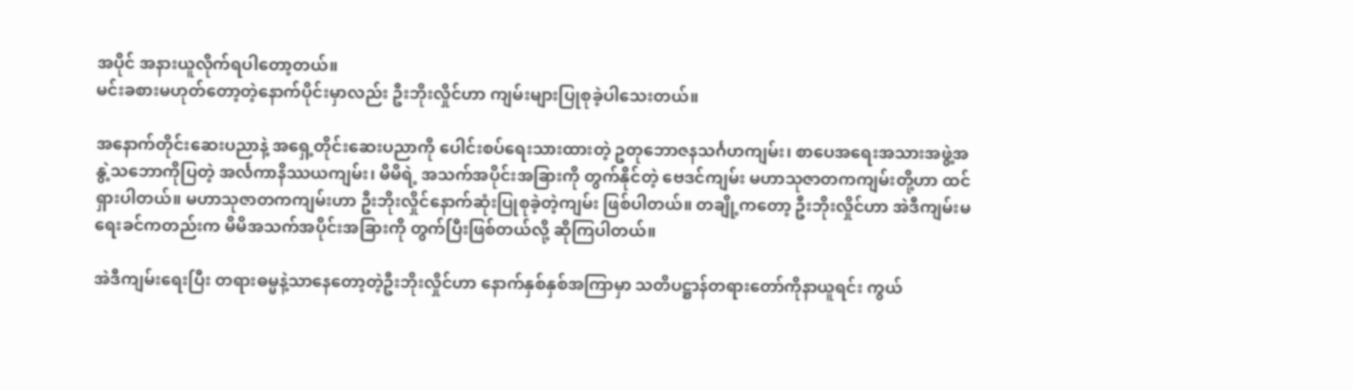အပိုင် အနားယူလိုက်ရပါတော့တယ်။
မင်းခစားမဟုတ်တော့တဲ့နောက်ပိုင်းမှာလည်း ဦးဘိုးလှိုင်ဟာ ကျမ်းများပြုစုခဲ့ပါသေးတယ်။

အနောက်တိုင်းဆေးပညာနဲ့ အရှေ့တိုင်းဆေးပညာကို ပေါင်းစပ်ရေးသားထားတဲ့ ဥတုဘောဇနသင်္ဂဟကျမ်း၊ စာပေအရေးအသားအဖွဲ့အနွဲ့သဘောကိုပြတဲ့ အင်္လကာနိဿယကျမ်း၊ မိမိရဲ့ အသက်အပိုင်းအခြားကို တွက်နိုင်တဲ့ ဗေဒင်ကျမ်း မဟာသုဇာတကကျမ်းတို့ဟာ ထင်ရှားပါတယ်။ မဟာသုဇာတကကျမ်းဟာ ဦးဘိုးလှိုင်နောက်ဆုံးပြုစုခဲ့တဲ့ကျမ်း ဖြစ်ပါတယ်။ တချို့ကတော့ ဦးဘိုးလှိုင်ဟာ အဲဒီကျမ်းမရေးခင်ကတည်းက မိမိအသက်အပိုင်းအခြားကို တွက်ပြီးဖြစ်တယ်လို့ ဆိုကြပါတယ်။

အဲဒီကျမ်းရေးပြီး တရားဓမ္မနဲ့သာနေတော့တဲ့ဦးဘိုးလှိုင်ဟာ နောက်နှစ်နှစ်အကြာမှာ သတိပဋ္ဌာန်တရားတော်ကိုနာယူရင်း ကွယ်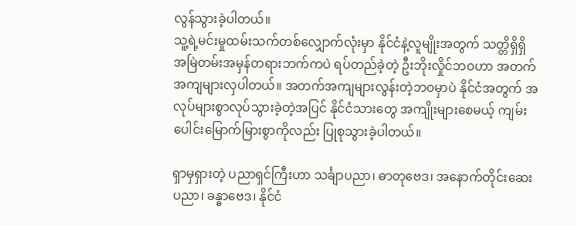လွန်သွားခဲ့ပါတယ်။
သူ့ရဲ့မင်းမှုထမ်းသက်တစ်လျှောက်လုံးမှာ နိုင်ငံနဲ့လူမျိုးအတွက် သတ္တိရှိရှိ အမြဲတမ်းအမှန်တရားဘက်ကပဲ ရပ်တည်ခဲ့တဲ့ ဦးဘိုးလှိုင်ဘဝဟာ အတက်အကျများလှပါတယ်။ အတက်အကျများလွန်းတဲ့ဘဝမှာပဲ နိုင်ငံအတွက် အလုပ်များစွာလုပ်သွားခဲ့တဲ့အပြင် နိုင်ငံသားတွေ အကျိုးများစေမယ့် ကျမ်းပေါင်းမြောက်မြားစွာကိုလည်း ပြုစုသွားခဲ့ပါတယ်။

ရှာမှရှားတဲ့ ပညာရှင်ကြီးဟာ သင်္ချာပညာ၊ ဓာတုဗေဒ၊ အနောက်တိုင်းဆေးပညာ၊ ခန္ဓာဗေဒ၊ နိုင်ငံ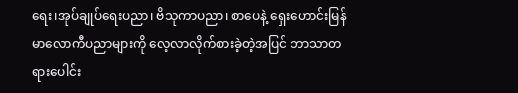ရေး၊အုပ်ချုပ်ရေးပညာ၊ ဗိသုကာပညာ၊ စာပေနဲ့ ရှေးဟောင်းမြန်မာလောကီပညာများကို လေ့လာလိုက်စားခဲ့တဲ့အပြင် ဘာသာတရားပေါင်း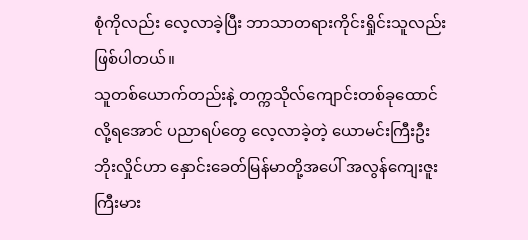စုံကိုလည်း လေ့လာခဲ့ပြီး ဘာသာတရားကိုင်းရှိုင်းသူလည်းဖြစ်ပါတယ်။
သူတစ်ယောက်တည်းနဲ့ တက္ကသိုလ်ကျောင်းတစ်ခုထောင်လို့ရအောင် ပညာရပ်တွေ လေ့လာခဲ့တဲ့ ယောမင်းကြီးဦးဘိုးလှိုင်ဟာ နှောင်းခေတ်မြန်မာတို့အပေါ် အလွန်ကျေးဇူးကြီးမား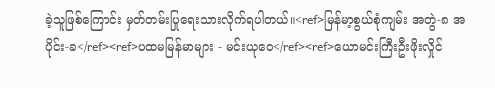ခဲ့သူဖြစ်ကြောင်း မှတ်တမ်းပြုရေးသားလိုက်ရပါတယ်။<ref>မြန်မာ့စွယ်စုံကျမ်း အတွဲ-၈ အပိုင်း-ခ</ref><ref>ပထမမြန်မာများ - မင်းယုဝေ</ref><ref>ယောမင်းကြီးဦးဖိုးလှိုင်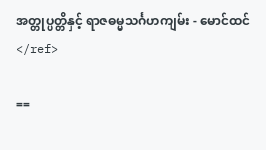အတ္တုပ္ပတ္တိနှင့် ရာဇဓမ္မသင်္ဂဟကျမ်း - မောင်ထင်</ref>

==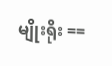မျိုးရိုး ==